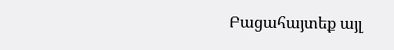Բացահայտեք այլ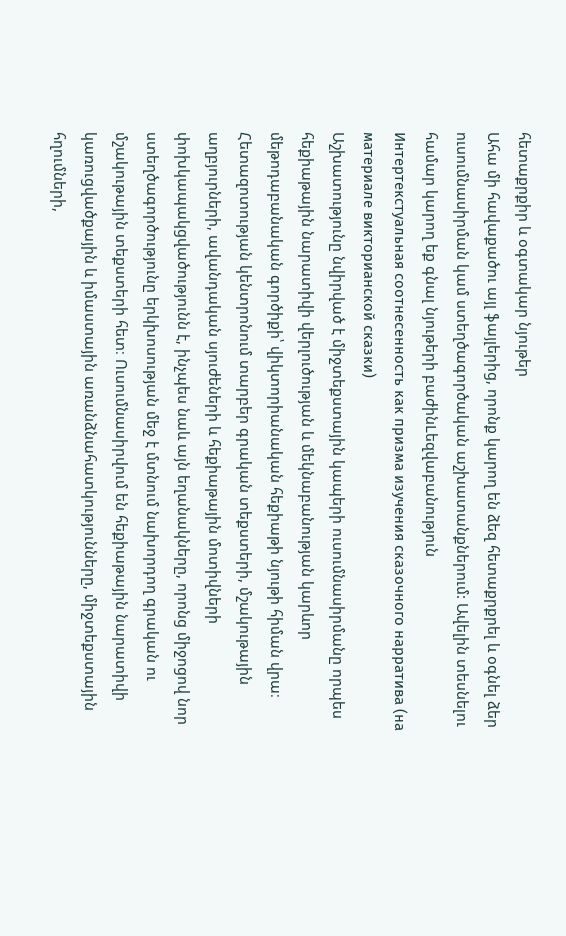հետաքրքիր և օգտակար նյութեր
Ահա մի հավաքածու այլ ֆայլերից, որոնք կարող են ձեզ հետաքրքրել և օգնել ձեր ուսումնասիրման կամ ստեղծագործական աշխատանքներում: Ավելին տեսնելու համար կարող եք գնալ նյութերի բաժինLեզվաբանություն
Интертекстуальная соотнесенность как призма изучения сказочного нарратива (на материале викторианской сказки)
Աշխատությունը նվիրված է միջտեքստային կապերի ուսումնասիրմանը որպես հեքիաթային նարատիվի վերլուծության և մեկնաբանության կարևոր մեթոդաբանական գործիքի՝ վիկտորիանական հեքիաթի նյութի հիման վրա։ Հետազոտության կենտրոնում տարբեր գրական տեքստերի, մշակութային աղբյուրների, ավանդական սյուժեների և հեքիաթային մոտիվների փոխկապակցվածությունն է, ինչպես նաև այն եղանակները, որոնց միջոցով նոր ստեղծագործությունը երկխոսության մեջ է մտնում նախորդող գրական ու մշակութային տեքստերի հետ։ Ուսումնասիրվում են հեքիաթային նարատիվի կառուցվածքային և իմաստային առանձնահատկությունները, միջտեքստային հղումների,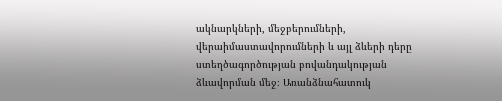ակնարկների, մեջբերումների, վերաիմաստավորումների և այլ ձևերի դերը ստեղծագործության բովանդակության ձևավորման մեջ։ Առանձնահատուկ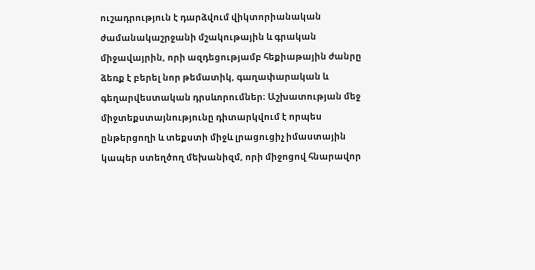ուշադրություն է դարձվում վիկտորիանական ժամանակաշրջանի մշակութային և գրական միջավայրին, որի ազդեցությամբ հեքիաթային ժանրը ձեռք է բերել նոր թեմատիկ, գաղափարական և գեղարվեստական դրսևորումներ։ Աշխատության մեջ միջտեքստայնությունը դիտարկվում է որպես ընթերցողի և տեքստի միջև լրացուցիչ իմաստային կապեր ստեղծող մեխանիզմ, որի միջոցով հնարավոր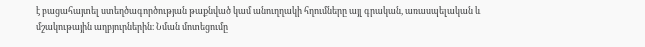է բացահայտել ստեղծագործության թաքնված կամ անուղղակի հղումները այլ գրական, առասպելական և մշակութային աղբյուրներին։ Նման մոտեցումը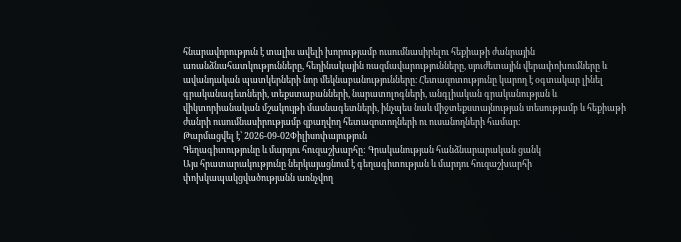հնարավորություն է տալիս ավելի խորությամբ ուսումնասիրելու հեքիաթի ժանրային առանձնահատկությունները, հեղինակային ռազմավարությունները, սյուժետային վերափոխումները և ավանդական պատկերների նոր մեկնաբանությունները։ Հետազոտությունը կարող է օգտակար լինել գրականագետների, տեքստաբանների, նարատոլոգների, անգլիական գրականության և վիկտորիանական մշակույթի մասնագետների, ինչպես նաև միջտեքստայնության տեսությամբ և հեքիաթի ժանրի ուսումնասիրությամբ զբաղվող հետազոտողների ու ուսանողների համար։
Թարմացվել է՝ 2026-09-02Փիլիսոփայություն
Գեղագիտությունը և մարդու հուզաշխարհը: Գրականության հանձնարարական ցանկ
Այս հրատարակությունը ներկայացնում է գեղագիտության և մարդու հուզաշխարհի փոխկապակցվածությանն առնչվող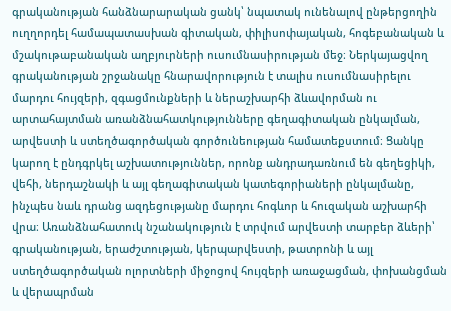գրականության հանձնարարական ցանկ՝ նպատակ ունենալով ընթերցողին ուղղորդել համապատասխան գիտական, փիլիսոփայական, հոգեբանական և մշակութաբանական աղբյուրների ուսումնասիրության մեջ։ Ներկայացվող գրականության շրջանակը հնարավորություն է տալիս ուսումնասիրելու մարդու հույզերի, զգացմունքների և ներաշխարհի ձևավորման ու արտահայտման առանձնահատկությունները գեղագիտական ընկալման, արվեստի և ստեղծագործական գործունեության համատեքստում։ Ցանկը կարող է ընդգրկել աշխատություններ, որոնք անդրադառնում են գեղեցիկի, վեհի, ներդաշնակի և այլ գեղագիտական կատեգորիաների ընկալմանը, ինչպես նաև դրանց ազդեցությանը մարդու հոգևոր և հուզական աշխարհի վրա։ Առանձնահատուկ նշանակություն է տրվում արվեստի տարբեր ձևերի՝ գրականության, երաժշտության, կերպարվեստի, թատրոնի և այլ ստեղծագործական ոլորտների միջոցով հույզերի առաջացման, փոխանցման և վերապրման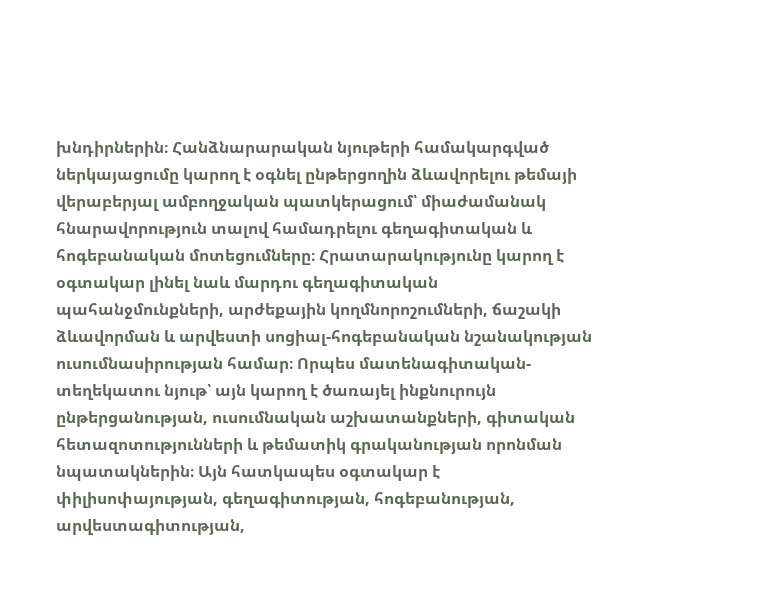խնդիրներին։ Հանձնարարական նյութերի համակարգված ներկայացումը կարող է օգնել ընթերցողին ձևավորելու թեմայի վերաբերյալ ամբողջական պատկերացում՝ միաժամանակ հնարավորություն տալով համադրելու գեղագիտական և հոգեբանական մոտեցումները։ Հրատարակությունը կարող է օգտակար լինել նաև մարդու գեղագիտական պահանջմունքների, արժեքային կողմնորոշումների, ճաշակի ձևավորման և արվեստի սոցիալ-հոգեբանական նշանակության ուսումնասիրության համար։ Որպես մատենագիտական-տեղեկատու նյութ՝ այն կարող է ծառայել ինքնուրույն ընթերցանության, ուսումնական աշխատանքների, գիտական հետազոտությունների և թեմատիկ գրականության որոնման նպատակներին։ Այն հատկապես օգտակար է փիլիսոփայության, գեղագիտության, հոգեբանության, արվեստագիտության,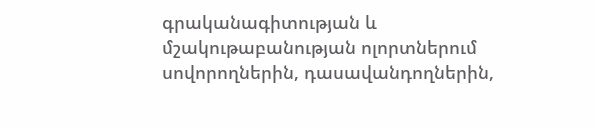գրականագիտության և մշակութաբանության ոլորտներում սովորողներին, դասավանդողներին,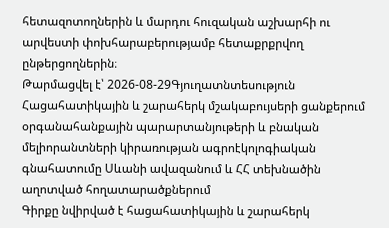հետազոտողներին և մարդու հուզական աշխարհի ու արվեստի փոխհարաբերությամբ հետաքրքրվող ընթերցողներին։
Թարմացվել է՝ 2026-08-29Գյուղատնտեսություն
Հացահատիկային և շարահերկ մշակաբույսերի ցանքերում օրգանահանքային պարարտանյութերի և բնական մելիորանտների կիրառության ագրոէկոլոգիական գնահատումը Սևանի ավազանում և ՀՀ տեխնածին աղոտված հողատարածքներում
Գիրքը նվիրված է հացահատիկային և շարահերկ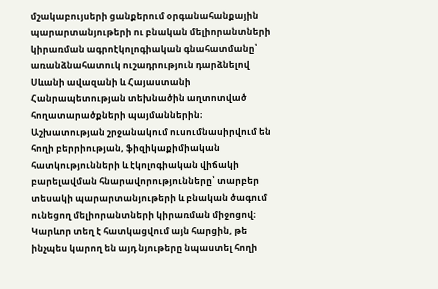մշակաբույսերի ցանքերում օրգանահանքային պարարտանյութերի ու բնական մելիորանտների կիրառման ագրոէկոլոգիական գնահատմանը՝ առանձնահատուկ ուշադրություն դարձնելով Սևանի ավազանի և Հայաստանի Հանրապետության տեխնածին աղտոտված հողատարածքների պայմաններին։ Աշխատության շրջանակում ուսումնասիրվում են հողի բերրիության, ֆիզիկաքիմիական հատկությունների և էկոլոգիական վիճակի բարելավման հնարավորությունները՝ տարբեր տեսակի պարարտանյութերի և բնական ծագում ունեցող մելիորանտների կիրառման միջոցով։ Կարևոր տեղ է հատկացվում այն հարցին, թե ինչպես կարող են այդ նյութերը նպաստել հողի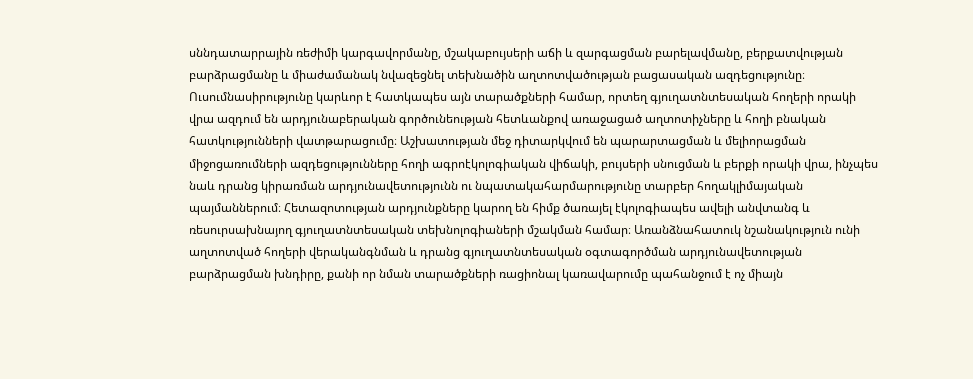սննդատարրային ռեժիմի կարգավորմանը, մշակաբույսերի աճի և զարգացման բարելավմանը, բերքատվության բարձրացմանը և միաժամանակ նվազեցնել տեխնածին աղտոտվածության բացասական ազդեցությունը։ Ուսումնասիրությունը կարևոր է հատկապես այն տարածքների համար, որտեղ գյուղատնտեսական հողերի որակի վրա ազդում են արդյունաբերական գործունեության հետևանքով առաջացած աղտոտիչները և հողի բնական հատկությունների վատթարացումը։ Աշխատության մեջ դիտարկվում են պարարտացման և մելիորացման միջոցառումների ազդեցությունները հողի ագրոէկոլոգիական վիճակի, բույսերի սնուցման և բերքի որակի վրա, ինչպես նաև դրանց կիրառման արդյունավետությունն ու նպատակահարմարությունը տարբեր հողակլիմայական պայմաններում։ Հետազոտության արդյունքները կարող են հիմք ծառայել էկոլոգիապես ավելի անվտանգ և ռեսուրսախնայող գյուղատնտեսական տեխնոլոգիաների մշակման համար։ Առանձնահատուկ նշանակություն ունի աղտոտված հողերի վերականգնման և դրանց գյուղատնտեսական օգտագործման արդյունավետության բարձրացման խնդիրը, քանի որ նման տարածքների ռացիոնալ կառավարումը պահանջում է ոչ միայն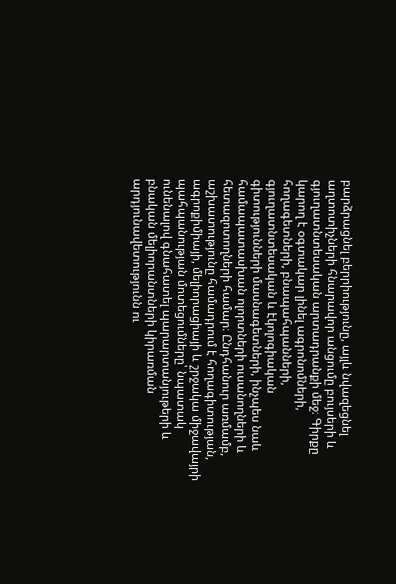բարձրացնել բերրիությունը, այլև նվազեցնել աղտոտիչների հնարավոր անցումը բույսերի և գյուղատնտեսական արտադրանքի մեջ։ Գիրքը կարող է օգտակար լինել ագրոնոմների, հողագետների, բնապահպանների, գյուղատնտեսական և էկոլոգիական գիտությունների մասնագետների, ինչպես նաև համապատասխան ոլորտների ուսանողների և հետազոտողների համար։ Ընդհանուր առմամբ, աշխատությունը համադրում է հողագիտության, ագրոքիմիայի, մելիորացիայի և շրջակա միջավայրի պահպանության մոտեցումները՝ նպատակ ունենալով գնահատել պարարտանյութերի և բնական մելիորանտների կիրառման արդյունավետությունն ու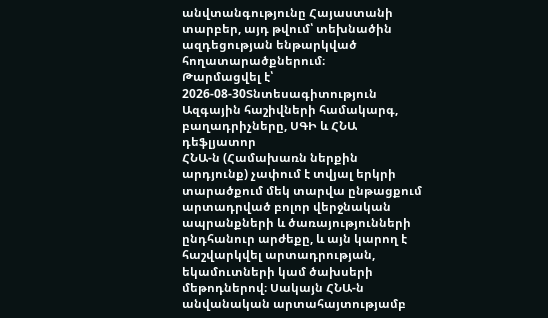անվտանգությունը Հայաստանի տարբեր, այդ թվում՝ տեխնածին ազդեցության ենթարկված հողատարածքներում։
Թարմացվել է՝ 2026-08-30Տնտեսագիտություն
Ազգային հաշիվների համակարգ, բաղադրիչները, ՍԳԻ և ՀՆԱ դեֆլյատոր
ՀՆԱ-ն (Համախառն ներքին արդյունք) չափում է տվյալ երկրի տարածքում մեկ տարվա ընթացքում արտադրված բոլոր վերջնական ապրանքների և ծառայությունների ընդհանուր արժեքը, և այն կարող է հաշվարկվել արտադրության, եկամուտների կամ ծախսերի մեթոդներով։ Սակայն ՀՆԱ-ն անվանական արտահայտությամբ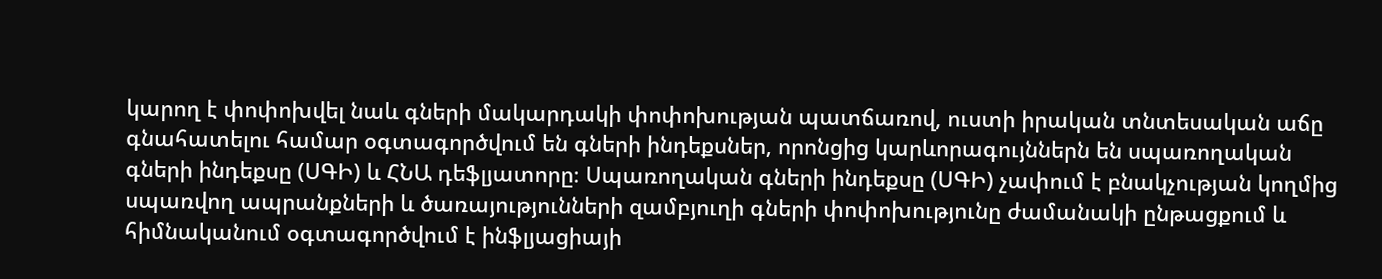կարող է փոփոխվել նաև գների մակարդակի փոփոխության պատճառով, ուստի իրական տնտեսական աճը գնահատելու համար օգտագործվում են գների ինդեքսներ, որոնցից կարևորագույններն են սպառողական գների ինդեքսը (ՍԳԻ) և ՀՆԱ դեֆլյատորը։ Սպառողական գների ինդեքսը (ՍԳԻ) չափում է բնակչության կողմից սպառվող ապրանքների և ծառայությունների զամբյուղի գների փոփոխությունը ժամանակի ընթացքում և հիմնականում օգտագործվում է ինֆլյացիայի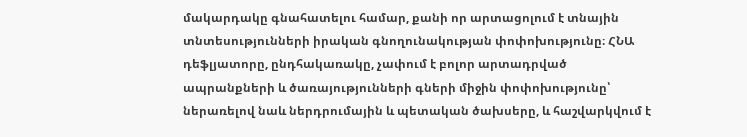մակարդակը գնահատելու համար, քանի որ արտացոլում է տնային տնտեսությունների իրական գնողունակության փոփոխությունը։ ՀՆԱ դեֆլյատորը, ընդհակառակը, չափում է բոլոր արտադրված ապրանքների և ծառայությունների գների միջին փոփոխությունը՝ ներառելով նաև ներդրումային և պետական ծախսերը, և հաշվարկվում է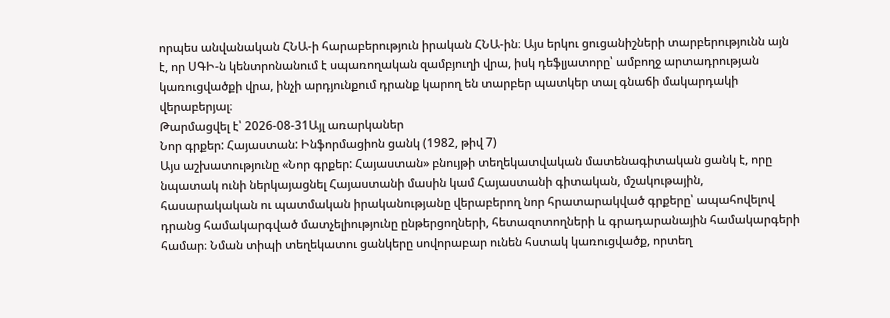որպես անվանական ՀՆԱ-ի հարաբերություն իրական ՀՆԱ-ին։ Այս երկու ցուցանիշների տարբերությունն այն է, որ ՍԳԻ-ն կենտրոնանում է սպառողական զամբյուղի վրա, իսկ դեֆլյատորը՝ ամբողջ արտադրության կառուցվածքի վրա, ինչի արդյունքում դրանք կարող են տարբեր պատկեր տալ գնաճի մակարդակի վերաբերյալ։
Թարմացվել է՝ 2026-08-31Այլ առարկաներ
Նոր գրքեր: Հայաստան: Ինֆորմացիոն ցանկ (1982, թիվ 7)
Այս աշխատությունը «Նոր գրքեր: Հայաստան» բնույթի տեղեկատվական մատենագիտական ցանկ է, որը նպատակ ունի ներկայացնել Հայաստանի մասին կամ Հայաստանի գիտական, մշակութային, հասարակական ու պատմական իրականությանը վերաբերող նոր հրատարակված գրքերը՝ ապահովելով դրանց համակարգված մատչելիությունը ընթերցողների, հետազոտողների և գրադարանային համակարգերի համար։ Նման տիպի տեղեկատու ցանկերը սովորաբար ունեն հստակ կառուցվածք, որտեղ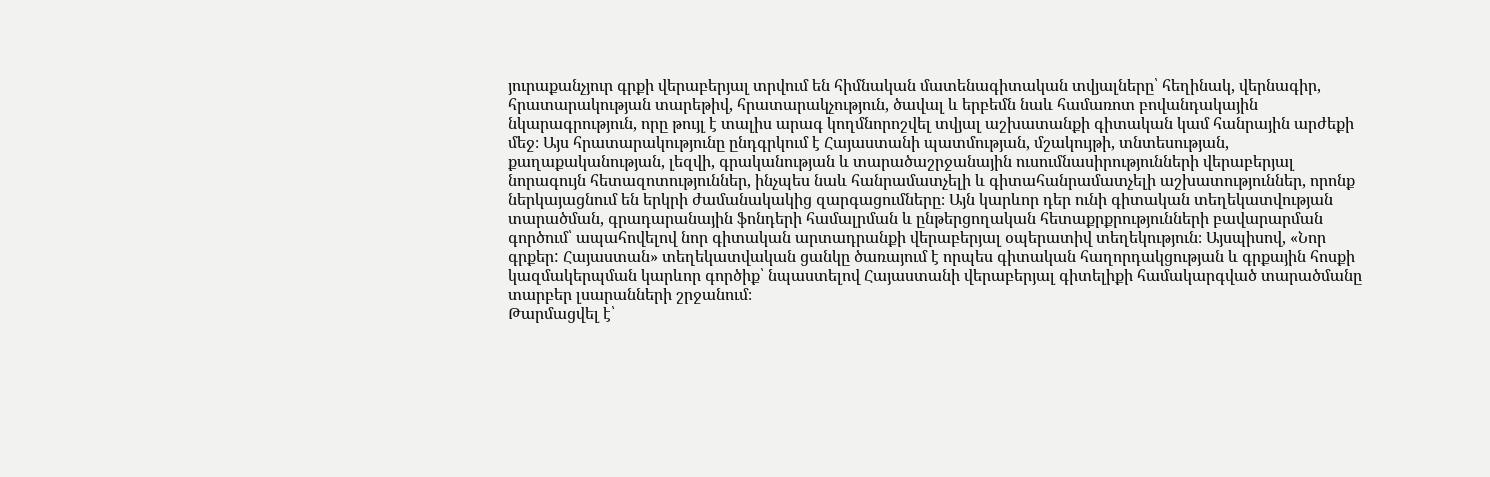յուրաքանչյուր գրքի վերաբերյալ տրվում են հիմնական մատենագիտական տվյալները՝ հեղինակ, վերնագիր, հրատարակության տարեթիվ, հրատարակչություն, ծավալ և երբեմն նաև համառոտ բովանդակային նկարագրություն, որը թույլ է տալիս արագ կողմնորոշվել տվյալ աշխատանքի գիտական կամ հանրային արժեքի մեջ։ Այս հրատարակությունը ընդգրկում է Հայաստանի պատմության, մշակույթի, տնտեսության, քաղաքականության, լեզվի, գրականության և տարածաշրջանային ուսումնասիրությունների վերաբերյալ նորագույն հետազոտություններ, ինչպես նաև հանրամատչելի և գիտահանրամատչելի աշխատություններ, որոնք ներկայացնում են երկրի ժամանակակից զարգացումները։ Այն կարևոր դեր ունի գիտական տեղեկատվության տարածման, գրադարանային ֆոնդերի համալրման և ընթերցողական հետաքրքրությունների բավարարման գործում՝ ապահովելով նոր գիտական արտադրանքի վերաբերյալ օպերատիվ տեղեկություն։ Այսպիսով, «Նոր գրքեր: Հայաստան» տեղեկատվական ցանկը ծառայում է որպես գիտական հաղորդակցության և գրքային հոսքի կազմակերպման կարևոր գործիք՝ նպաստելով Հայաստանի վերաբերյալ գիտելիքի համակարգված տարածմանը տարբեր լսարանների շրջանում։
Թարմացվել է՝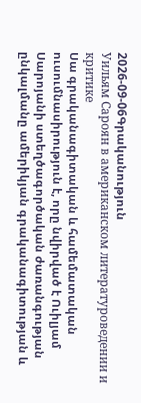2026-09-06Գրականություն
Уильям Сароян в американском литературоведении и критике
Սա գրականագիտական և համեմատական ուսումնասիրություն է, որը նվիրված է Ուիլյամ Սարոյանի ստեղծագործական ժառանգության ընկալմանը ամերիկյան գրականագիտության և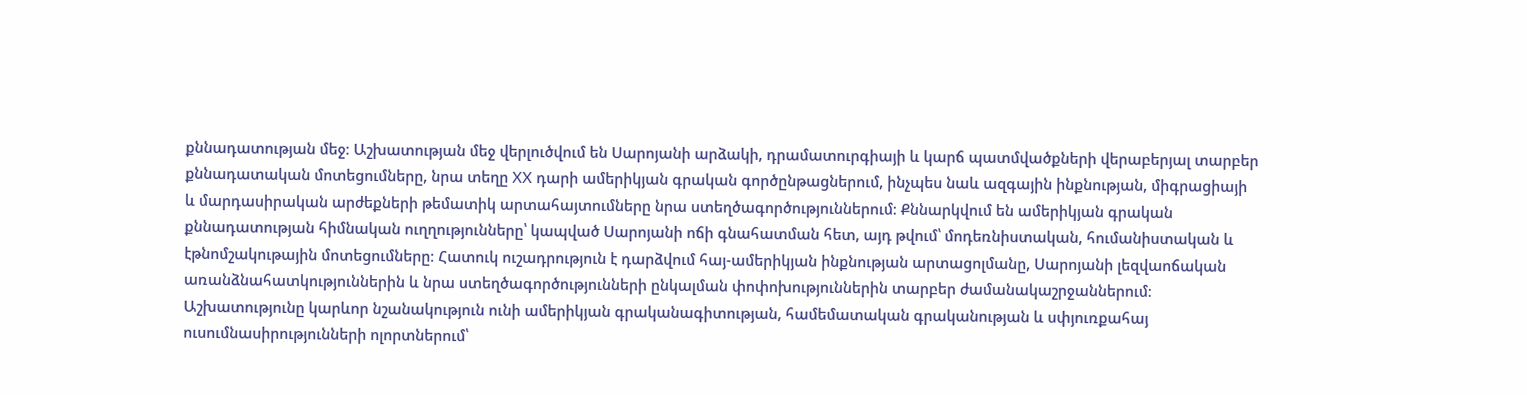քննադատության մեջ։ Աշխատության մեջ վերլուծվում են Սարոյանի արձակի, դրամատուրգիայի և կարճ պատմվածքների վերաբերյալ տարբեր քննադատական մոտեցումները, նրա տեղը XX դարի ամերիկյան գրական գործընթացներում, ինչպես նաև ազգային ինքնության, միգրացիայի և մարդասիրական արժեքների թեմատիկ արտահայտումները նրա ստեղծագործություններում։ Քննարկվում են ամերիկյան գրական քննադատության հիմնական ուղղությունները՝ կապված Սարոյանի ոճի գնահատման հետ, այդ թվում՝ մոդեռնիստական, հումանիստական և էթնոմշակութային մոտեցումները։ Հատուկ ուշադրություն է դարձվում հայ-ամերիկյան ինքնության արտացոլմանը, Սարոյանի լեզվաոճական առանձնահատկություններին և նրա ստեղծագործությունների ընկալման փոփոխություններին տարբեր ժամանակաշրջաններում։ Աշխատությունը կարևոր նշանակություն ունի ամերիկյան գրականագիտության, համեմատական գրականության և սփյուռքահայ ուսումնասիրությունների ոլորտներում՝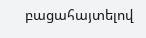բացահայտելով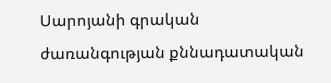Սարոյանի գրական ժառանգության քննադատական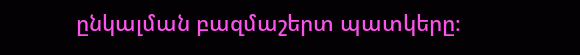ընկալման բազմաշերտ պատկերը։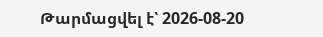Թարմացվել է՝ 2026-08-20